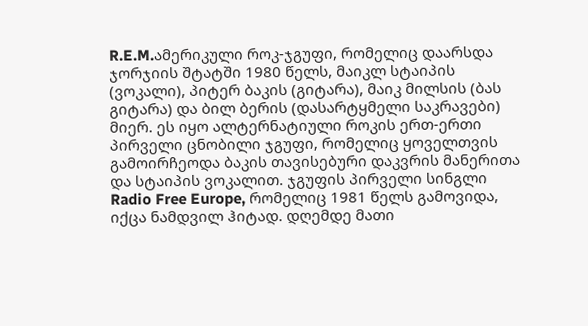R.E.M.ამერიკული როკ-ჯგუფი, რომელიც დაარსდა ჯორჯიის შტატში 1980 წელს, მაიკლ სტაიპის (ვოკალი), პიტერ ბაკის (გიტარა), მაიკ მილსის (ბას გიტარა) და ბილ ბერის (დასარტყმელი საკრავები) მიერ. ეს იყო ალტერნატიული როკის ერთ-ერთი პირველი ცნობილი ჯგუფი, რომელიც ყოველთვის გამოირჩეოდა ბაკის თავისებური დაკვრის მანერითა და სტაიპის ვოკალით. ჯგუფის პირველი სინგლი Radio Free Europe, რომელიც 1981 წელს გამოვიდა, იქცა ნამდვილ ჰიტად. დღემდე მათი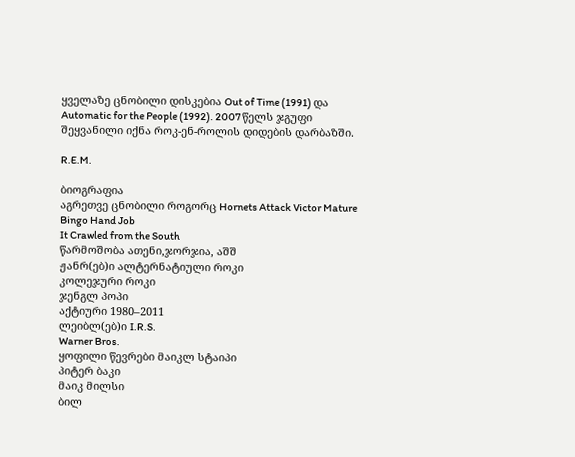ყველაზე ცნობილი დისკებია Out of Time (1991) და Automatic for the People (1992). 2007 წელს ჯგუფი შეყვანილი იქნა როკ-ენ-როლის დიდების დარბაზში.

R.E.M.

ბიოგრაფია
აგრეთვე ცნობილი როგორც Hornets Attack Victor Mature
Bingo Hand Job
It Crawled from the South
წარმოშობა ათენი,ჯორჯია, აშშ
ჟანრ(ებ)ი ალტერნატიული როკი
კოლეჯური როკი
ჯენგლ პოპი
აქტიური 1980–2011
ლეიბლ(ებ)ი I.R.S.
Warner Bros.
ყოფილი წევრები მაიკლ სტაიპი
პიტერ ბაკი
მაიკ მილსი
ბილ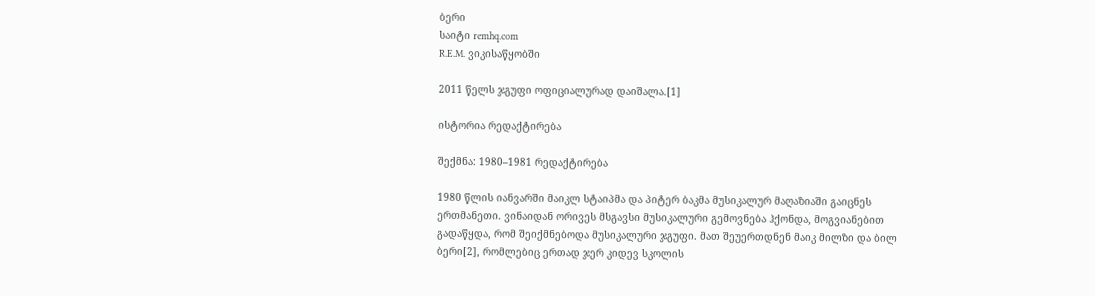ბერი
საიტი remhq.com
R.E.M. ვიკისაწყობში

2011 წელს ჯგუფი ოფიციალურად დაიშალა.[1]

ისტორია რედაქტირება

შექმნა: 1980–1981 რედაქტირება

1980 წლის იანვარში მაიკლ სტაიპმა და პიტერ ბაკმა მუსიკალურ მაღაზიაში გაიცნეს ერთმანეთი. ვინაიდან ორივეს მსგავსი მუსიკალური გემოვნება ჰქონდა, მოგვიანებით გადაწყდა, რომ შეიქმნებოდა მუსიკალური ჯგუფი. მათ შეუერთდნენ მაიკ მილზი და ბილ ბერი[2], რომლებიც ერთად ჯერ კიდევ სკოლის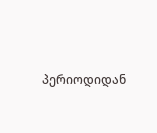პერიოდიდან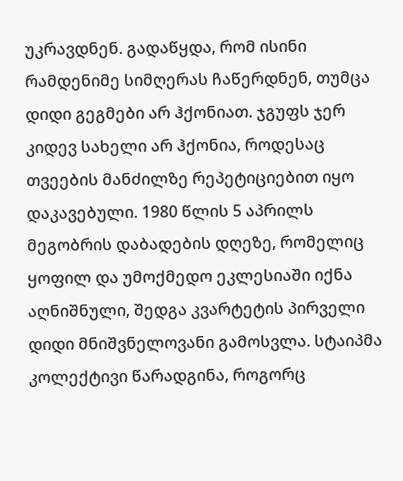უკრავდნენ. გადაწყდა, რომ ისინი რამდენიმე სიმღერას ჩაწერდნენ, თუმცა დიდი გეგმები არ ჰქონიათ. ჯგუფს ჯერ კიდევ სახელი არ ჰქონია, როდესაც თვეების მანძილზე რეპეტიციებით იყო დაკავებული. 1980 წლის 5 აპრილს მეგობრის დაბადების დღეზე, რომელიც ყოფილ და უმოქმედო ეკლესიაში იქნა აღნიშნული, შედგა კვარტეტის პირველი დიდი მნიშვნელოვანი გამოსვლა. სტაიპმა კოლექტივი წარადგინა, როგორც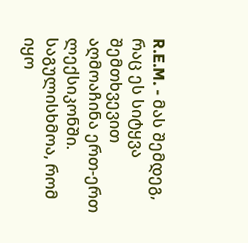R.E.M. - მას შემდეგ, რაც ეს სიტყვა შემთხვევით აღმოაჩინა ერთ-ერთ ლექსიკონში. საგულისხმოა, რომ იყო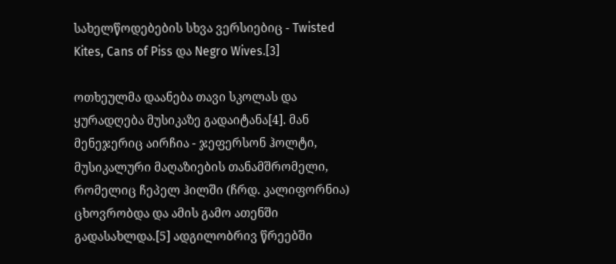სახელწოდებების სხვა ვერსიებიც - Twisted Kites, Cans of Piss და Negro Wives.[3]

ოთხეულმა დაანება თავი სკოლას და ყურადღება მუსიკაზე გადაიტანა[4]. მან მენეჯერიც აირჩია - ჯეფერსონ ჰოლტი, მუსიკალური მაღაზიების თანამშრომელი, რომელიც ჩეპელ ჰილში (ჩრდ. კალიფორნია) ცხოვრობდა და ამის გამო ათენში გადასახლდა.[5] ადგილობრივ წრეებში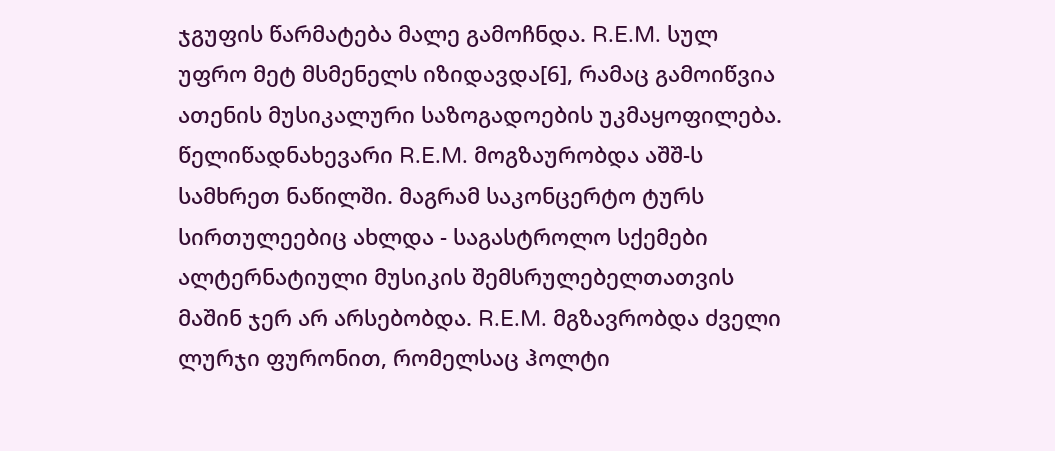ჯგუფის წარმატება მალე გამოჩნდა. R.E.M. სულ უფრო მეტ მსმენელს იზიდავდა[6], რამაც გამოიწვია ათენის მუსიკალური საზოგადოების უკმაყოფილება. წელიწადნახევარი R.E.M. მოგზაურობდა აშშ-ს სამხრეთ ნაწილში. მაგრამ საკონცერტო ტურს სირთულეებიც ახლდა - საგასტროლო სქემები ალტერნატიული მუსიკის შემსრულებელთათვის მაშინ ჯერ არ არსებობდა. R.E.M. მგზავრობდა ძველი ლურჯი ფურონით, რომელსაც ჰოლტი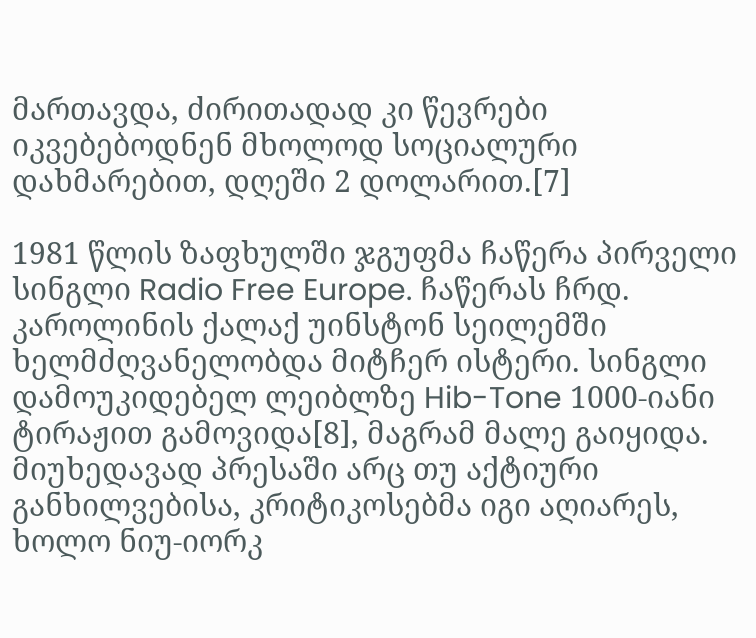მართავდა, ძირითადად კი წევრები იკვებებოდნენ მხოლოდ სოციალური დახმარებით, დღეში 2 დოლარით.[7]

1981 წლის ზაფხულში ჯგუფმა ჩაწერა პირველი სინგლი Radio Free Europe. ჩაწერას ჩრდ. კაროლინის ქალაქ უინსტონ სეილემში ხელმძღვანელობდა მიტჩერ ისტერი. სინგლი დამოუკიდებელ ლეიბლზე Hib-Tone 1000-იანი ტირაჟით გამოვიდა[8], მაგრამ მალე გაიყიდა. მიუხედავად პრესაში არც თუ აქტიური განხილვებისა, კრიტიკოსებმა იგი აღიარეს, ხოლო ნიუ-იორკ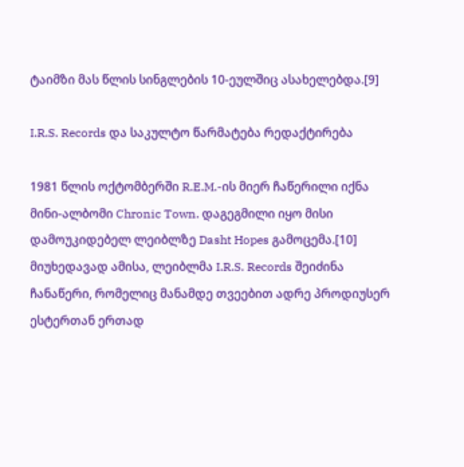ტაიმზი მას წლის სინგლების 10-ეულშიც ასახელებდა.[9]

I.R.S. Records და საკულტო წარმატება რედაქტირება

1981 წლის ოქტომბერში R.E.M.-ის მიერ ჩაწერილი იქნა მინი-ალბომი Chronic Town. დაგეგმილი იყო მისი დამოუკიდებელ ლეიბლზე Dasht Hopes გამოცემა.[10] მიუხედავად ამისა, ლეიბლმა I.R.S. Records შეიძინა ჩანაწერი, რომელიც მანამდე თვეებით ადრე პროდიუსერ ესტერთან ერთად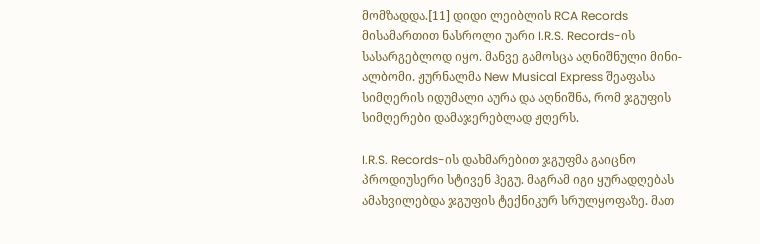მომზადდა.[11] დიდი ლეიბლის RCA Records მისამართით ნასროლი უარი I.R.S. Records-ის სასარგებლოდ იყო. მანვე გამოსცა აღნიშნული მინი-ალბომი. ჟურნალმა New Musical Express შეაფასა სიმღერის იდუმალი აურა და აღნიშნა, რომ ჯგუფის სიმღერები დამაჯერებლად ჟღერს.

I.R.S. Records-ის დახმარებით ჯგუფმა გაიცნო პროდიუსერი სტივენ ჰეგუ. მაგრამ იგი ყურადღებას ამახვილებდა ჯგუფის ტექნიკურ სრულყოფაზე. მათ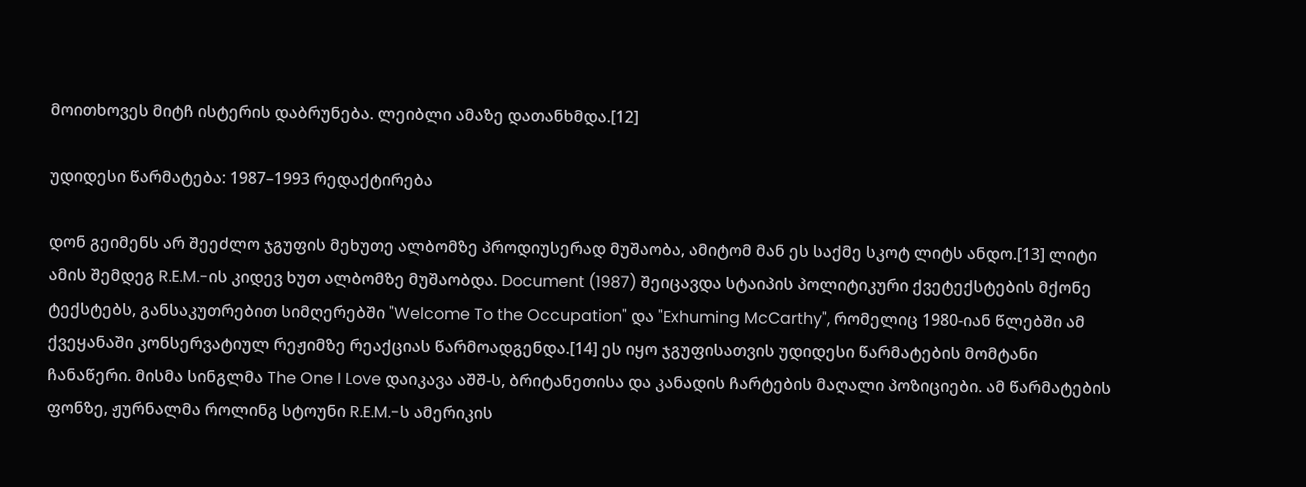მოითხოვეს მიტჩ ისტერის დაბრუნება. ლეიბლი ამაზე დათანხმდა.[12]

უდიდესი წარმატება: 1987–1993 რედაქტირება

დონ გეიმენს არ შეეძლო ჯგუფის მეხუთე ალბომზე პროდიუსერად მუშაობა, ამიტომ მან ეს საქმე სკოტ ლიტს ანდო.[13] ლიტი ამის შემდეგ R.E.M.-ის კიდევ ხუთ ალბომზე მუშაობდა. Document (1987) შეიცავდა სტაიპის პოლიტიკური ქვეტექსტების მქონე ტექსტებს, განსაკუთრებით სიმღერებში "Welcome To the Occupation" და "Exhuming McCarthy", რომელიც 1980-იან წლებში ამ ქვეყანაში კონსერვატიულ რეჟიმზე რეაქციას წარმოადგენდა.[14] ეს იყო ჯგუფისათვის უდიდესი წარმატების მომტანი ჩანაწერი. მისმა სინგლმა The One I Love დაიკავა აშშ-ს, ბრიტანეთისა და კანადის ჩარტების მაღალი პოზიციები. ამ წარმატების ფონზე, ჟურნალმა როლინგ სტოუნი R.E.M.-ს ამერიკის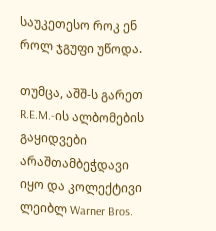საუკეთესო როკ ენ როლ ჯგუფი უწოდა.

თუმცა, აშშ-ს გარეთ R.E.M.-ის ალბომების გაყიდვები არაშთამბეჭდავი იყო და კოლექტივი ლეიბლ Warner Bros.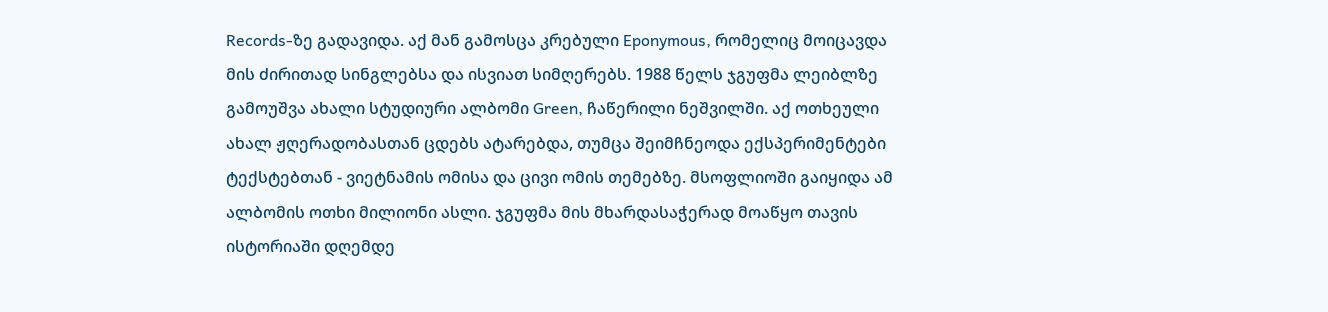Records-ზე გადავიდა. აქ მან გამოსცა კრებული Eponymous, რომელიც მოიცავდა მის ძირითად სინგლებსა და ისვიათ სიმღერებს. 1988 წელს ჯგუფმა ლეიბლზე გამოუშვა ახალი სტუდიური ალბომი Green, ჩაწერილი ნეშვილში. აქ ოთხეული ახალ ჟღერადობასთან ცდებს ატარებდა, თუმცა შეიმჩნეოდა ექსპერიმენტები ტექსტებთან - ვიეტნამის ომისა და ცივი ომის თემებზე. მსოფლიოში გაიყიდა ამ ალბომის ოთხი მილიონი ასლი. ჯგუფმა მის მხარდასაჭერად მოაწყო თავის ისტორიაში დღემდე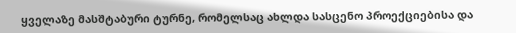ყველაზე მასშტაბური ტურნე, რომელსაც ახლდა სასცენო პროექციებისა და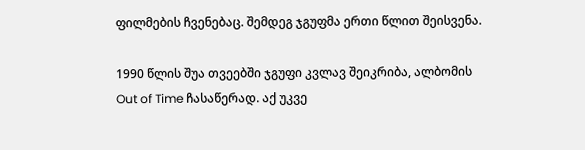ფილმების ჩვენებაც. შემდეგ ჯგუფმა ერთი წლით შეისვენა.

1990 წლის შუა თვეებში ჯგუფი კვლავ შეიკრიბა, ალბომის Out of Time ჩასაწერად. აქ უკვე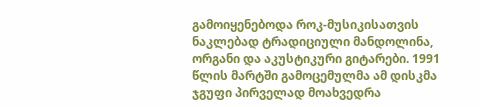გამოიყენებოდა როკ-მუსიკისათვის ნაკლებად ტრადიციული მანდოლინა, ორგანი და აკუსტიკური გიტარები. 1991 წლის მარტში გამოცემულმა ამ დისკმა ჯგუფი პირველად მოახვედრა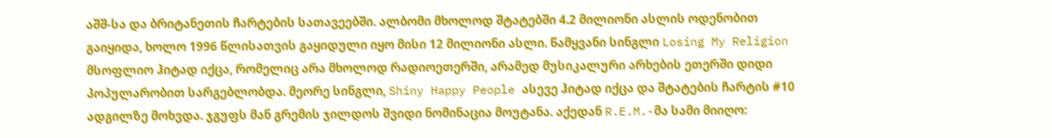აშშ-სა და ბრიტანეთის ჩარტების სათავეებში. ალბომი მხოლოდ შტატებში 4.2 მილიონი ასლის ოდენობით გაიყიდა, ხოლო 1996 წლისათვის გაყიდული იყო მისი 12 მილიონი ასლი. წამყვანი სინგლი Losing My Religion მსოფლიო ჰიტად იქცა, რომელიც არა მხოლოდ რადიოეთერში, არამედ მუსიკალური არხების ეთერში დიდი პოპულარობით სარგებლობდა. მეორე სინგლი, Shiny Happy People ასევე ჰიტად იქცა და შტატების ჩარტის #10 ადგილზე მოხვდა. ჯგუფს მან გრემის ჯილდოს შვიდი ნომინაცია მოუტანა. აქედან R.E.M.-მა სამი მიიღო: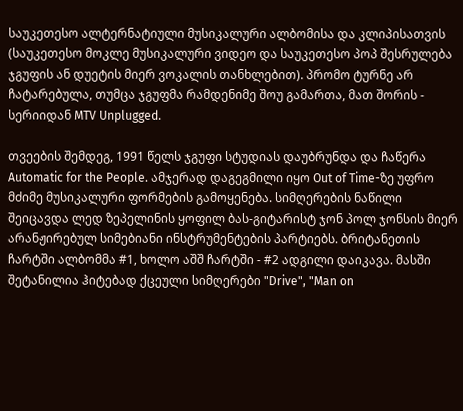საუკეთესო ალტერნატიული მუსიკალური ალბომისა და კლიპისათვის (საუკეთესო მოკლე მუსიკალური ვიდეო და საუკეთესო პოპ შესრულება ჯგუფის ან დუეტის მიერ ვოკალის თანხლებით). პრომო ტურნე არ ჩატარებულა, თუმცა ჯგუფმა რამდენიმე შოუ გამართა, მათ შორის - სერიიდან MTV Unplugged.

თვეების შემდეგ, 1991 წელს ჯგუფი სტუდიას დაუბრუნდა და ჩაწერა Automatic for the People. ამჯერად დაგეგმილი იყო Out of Time-ზე უფრო მძიმე მუსიკალური ფორმების გამოყენება. სიმღერების ნაწილი შეიცავდა ლედ ზეპელინის ყოფილ ბას-გიტარისტ ჯონ პოლ ჯონსის მიერ არანჟირებულ სიმებიანი ინსტრუმენტების პარტიებს. ბრიტანეთის ჩარტში ალბომმა #1, ხოლო აშშ ჩარტში - #2 ადგილი დაიკავა. მასში შეტანილია ჰიტებად ქცეული სიმღერები "Drive", "Man on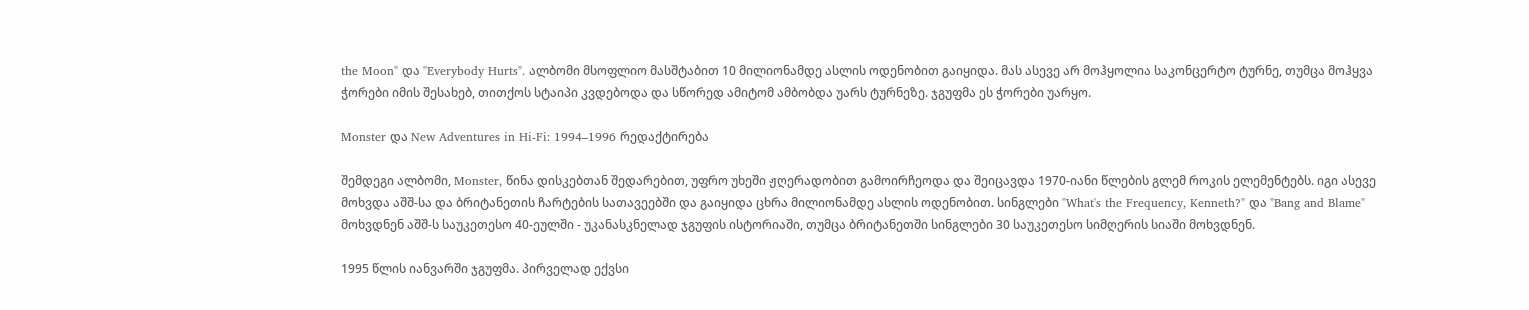the Moon" და "Everybody Hurts". ალბომი მსოფლიო მასშტაბით 10 მილიონამდე ასლის ოდენობით გაიყიდა. მას ასევე არ მოჰყოლია საკონცერტო ტურნე, თუმცა მოჰყვა ჭორები იმის შესახებ, თითქოს სტაიპი კვდებოდა და სწორედ ამიტომ ამბობდა უარს ტურნეზე. ჯგუფმა ეს ჭორები უარყო.

Monster და New Adventures in Hi-Fi: 1994–1996 რედაქტირება

შემდეგი ალბომი, Monster, წინა დისკებთან შედარებით, უფრო უხეში ჟღერადობით გამოირჩეოდა და შეიცავდა 1970-იანი წლების გლემ როკის ელემენტებს. იგი ასევე მოხვდა აშშ-სა და ბრიტანეთის ჩარტების სათავეებში და გაიყიდა ცხრა მილიონამდე ასლის ოდენობით. სინგლები "What's the Frequency, Kenneth?" და "Bang and Blame" მოხვდნენ აშშ-ს საუკეთესო 40-ეულში - უკანასკნელად ჯგუფის ისტორიაში, თუმცა ბრიტანეთში სინგლები 30 საუკეთესო სიმღერის სიაში მოხვდნენ.

1995 წლის იანვარში ჯგუფმა. პირველად ექვსი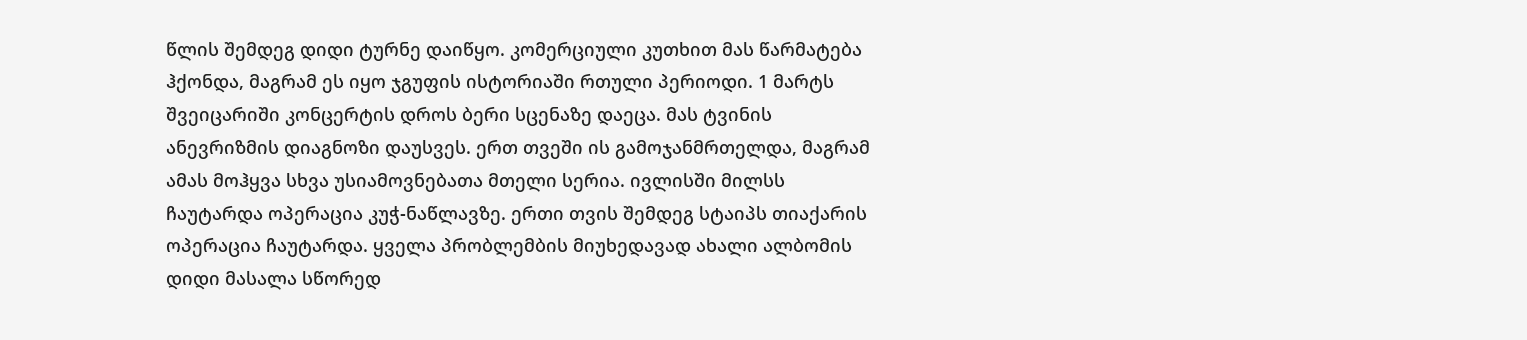წლის შემდეგ დიდი ტურნე დაიწყო. კომერციული კუთხით მას წარმატება ჰქონდა, მაგრამ ეს იყო ჯგუფის ისტორიაში რთული პერიოდი. 1 მარტს შვეიცარიში კონცერტის დროს ბერი სცენაზე დაეცა. მას ტვინის ანევრიზმის დიაგნოზი დაუსვეს. ერთ თვეში ის გამოჯანმრთელდა, მაგრამ ამას მოჰყვა სხვა უსიამოვნებათა მთელი სერია. ივლისში მილსს ჩაუტარდა ოპერაცია კუჭ-ნაწლავზე. ერთი თვის შემდეგ სტაიპს თიაქარის ოპერაცია ჩაუტარდა. ყველა პრობლემბის მიუხედავად ახალი ალბომის დიდი მასალა სწორედ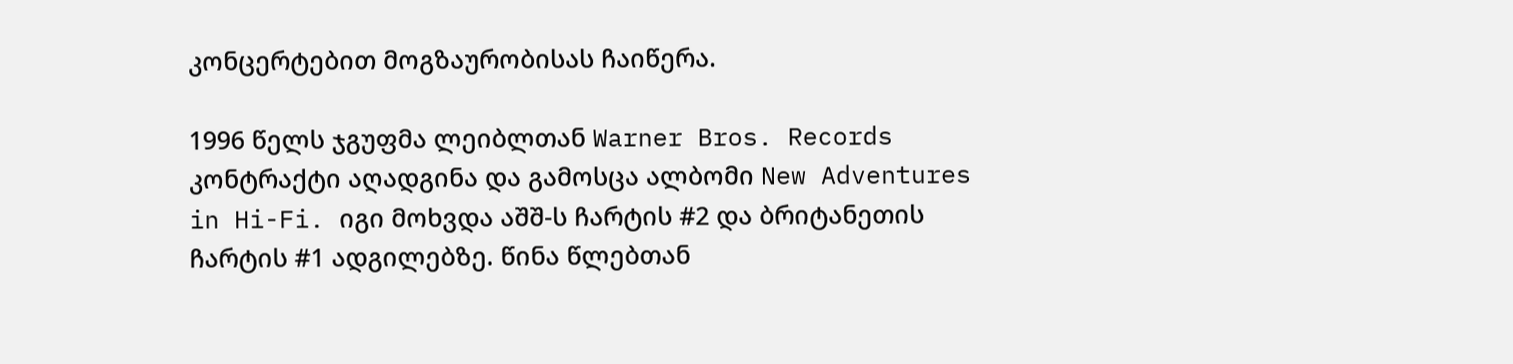კონცერტებით მოგზაურობისას ჩაიწერა.

1996 წელს ჯგუფმა ლეიბლთან Warner Bros. Records კონტრაქტი აღადგინა და გამოსცა ალბომი New Adventures in Hi-Fi. იგი მოხვდა აშშ-ს ჩარტის #2 და ბრიტანეთის ჩარტის #1 ადგილებზე. წინა წლებთან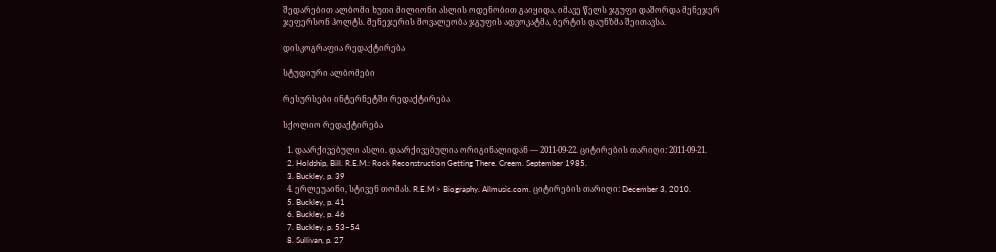შედარებით ალბომი ხუთი მილიონი ასლის ოდენობით გაიყიდა. იმავე წელს ჯგუფი დაშორდა მენეჯერ ჯეფერსონ ჰოლტს. მენეჯერის მოვალეობა ჯგუფის ადვოკატმა, ბერტის დაუნზმა შეითავსა.

დისკოგრაფია რედაქტირება

სტუდიური ალბომები

რესურსები ინტერნეტში რედაქტირება

სქოლიო რედაქტირება

  1. დაარქივებული ასლი. დაარქივებულია ორიგინალიდან — 2011-09-22. ციტირების თარიღი: 2011-09-21.
  2. Holdship, Bill. R.E.M.: Rock Reconstruction Getting There. Creem. September 1985.
  3. Buckley, p. 39
  4. ერლეუაინი, სტივენ თომას. R.E.M > Biography. Allmusic.com. ციტირების თარიღი: December 3, 2010.
  5. Buckley, p. 41
  6. Buckley, p. 46
  7. Buckley, p. 53–54
  8. Sullivan, p. 27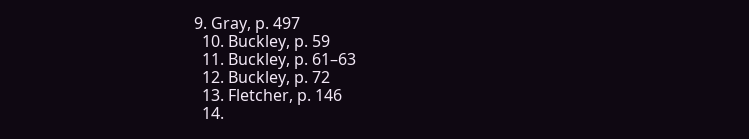9. Gray, p. 497
  10. Buckley, p. 59
  11. Buckley, p. 61–63
  12. Buckley, p. 72
  13. Fletcher, p. 146
  14.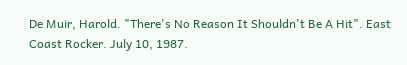De Muir, Harold. "There's No Reason It Shouldn't Be A Hit". East Coast Rocker. July 10, 1987.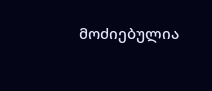მოძიებულია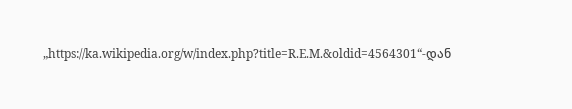„https://ka.wikipedia.org/w/index.php?title=R.E.M.&oldid=4564301“-დან